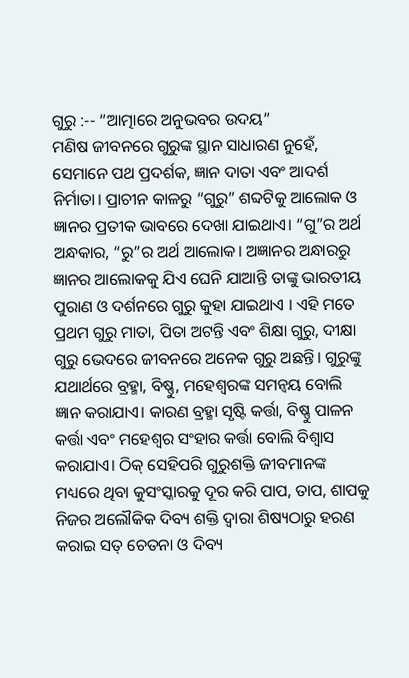ଗୁରୁ :-- “ଆତ୍ମାରେ ଅନୁଭବର ଉଦୟ”
ମଣିଷ ଜୀବନରେ ଗୁରୁଙ୍କ ସ୍ଥାନ ସାଧାରଣ ନୁହେଁ, ସେମାନେ ପଥ ପ୍ରଦର୍ଶକ, ଜ୍ଞାନ ଦାତା ଏବଂ ଆଦର୍ଶ ନିର୍ମାତା। ପ୍ରାଚୀନ କାଳରୁ “ଗୁରୁ” ଶବ୍ଦଟିକୁ ଆଲୋକ ଓ ଜ୍ଞାନର ପ୍ରତୀକ ଭାବରେ ଦେଖା ଯାଇଥାଏ। “ଗୁ”ର ଅର୍ଥ ଅନ୍ଧକାର, “ରୁ”ର ଅର୍ଥ ଆଲୋକ। ଅଜ୍ଞାନର ଅନ୍ଧାରରୁ ଜ୍ଞାନର ଆଲୋକକୁ ଯିଏ ଘେନି ଯାଆନ୍ତି ତାଙ୍କୁ ଭାରତୀୟ ପୁରାଣ ଓ ଦର୍ଶନରେ ଗୁରୁ କୁହା ଯାଇଥାଏ । ଏହି ମତେ ପ୍ରଥମ ଗୁରୁ ମାତା, ପିତା ଅଟନ୍ତି ଏବଂ ଶିକ୍ଷା ଗୁରୁ, ଦୀକ୍ଷା ଗୁରୁ ଭେଦରେ ଜୀବନରେ ଅନେକ ଗୁରୁ ଅଛନ୍ତି। ଗୁରୁଙ୍କୁ ଯଥାର୍ଥରେ ବ୍ରହ୍ମା, ବିଷ୍ଣୁ, ମହେଶ୍ୱରଙ୍କ ସମନ୍ଵୟ ବୋଲି ଜ୍ଞାନ କରାଯାଏ। କାରଣ ବ୍ରହ୍ମା ସୃଷ୍ଟି କର୍ତ୍ତା, ବିଷ୍ଣୁ ପାଳନ କର୍ତ୍ତା ଏବଂ ମହେଶ୍ୱର ସଂହାର କର୍ତ୍ତା ବୋଲି ବିଶ୍ୱାସ କରାଯାଏ। ଠିକ୍ ସେହିପରି ଗୁରୁଶକ୍ତି ଜୀବମାନଙ୍କ ମଧ୍ୟରେ ଥିବା କୁସଂସ୍କାରକୁ ଦୂର କରି ପାପ, ତାପ, ଶାପକୁ ନିଜର ଅଲୌକିକ ଦିବ୍ୟ ଶକ୍ତି ଦ୍ୱାରା ଶିଷ୍ୟଠାରୁ ହରଣ କରାଇ ସତ୍ ଚେତନା ଓ ଦିବ୍ୟ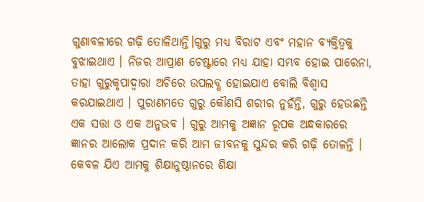ଗୁଣାବଳୀରେ ଗଢ଼ି ତୋଳିଥାନ୍ତି।ଗୁରୁ ମଧ୍ୟ ବିରାଟ ଏବଂ ମହାନ ବ୍ୟକ୍ତିତ୍ୱକୁ ବୁଝାଇଥାଏ । ନିଜର ଆପ୍ରାଣ ଚେଷ୍ଟାରେ ମଧ୍ୟ ଯାହା ସମ୍ଭବ ହୋଇ ପାରେନା, ତାହା ଗୁରୁକୃପାଦ୍ୱାରା ଅଚିରେ ଉପଲବ୍ଧ ହୋଇଯାଏ ବୋଲି ବିଶ୍ୱାସ କରଯାଇଥାଏ । ପୁରାଣମତେ ଗୁରୁ କୌଣସି ଶରୀର ନୁହଁନ୍ତି, ଗୁରୁ ହେଉଛନ୍ତି ଏକ ସତ୍ତା ଓ ଏକ ଅନୁଭବ । ଗୁରୁ ଆମକୁ ଅଜ୍ଞାନ ରୂପକ ଅନ୍ଧକାରରେ ଜ୍ଞାନର ଆଲୋକ ପ୍ରଦାନ କରି ଆମ ଜୀବନକୁ ସୁନ୍ଦର କରି ଗଢ଼ି ତୋଳନ୍ତି । କେବଳ ଯିଏ ଆମକୁ ଶିକ୍ଷାନୁଷ୍ଠାନରେ ଶିକ୍ଷା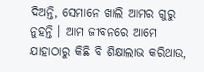ଦିଅନ୍ତି, ସେମାନେ ଖାଲି ଆମର ଗୁରୁ ନୁହନ୍ତି । ଆମ ଜୀବନରେ ଆମେ ଯାହାଠାରୁ କିଛି ବି ଶିକ୍ଷାଲାଭ କରିଥାଉ,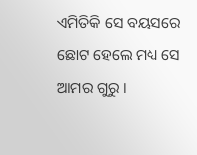ଏମିତିକି ସେ ବୟସରେ ଛୋଟ ହେଲେ ମଧ୍ୟ ସେ ଆମର ଗୁରୁ ।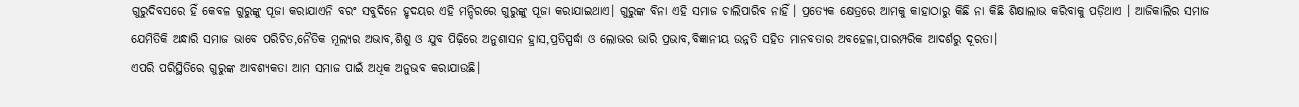ଗୁରୁଦିବସରେ ହିଁ କେବଳ ଗୁରୁଙ୍କୁ ପୂଜା କରାଯାଏନି ବରଂ ସବୁଦିନେ ହୃଦୟର ଏହି ମନ୍ଦିରରେ ଗୁରୁଙ୍କୁ ପୂଜା କରାଯାଇଥାଏ। ଗୁରୁଙ୍କ ବିନା ଏହି ସମାଜ ଚାଲିପାରିବ ନାହିଁ । ପ୍ରତ୍ୟେକ କ୍ଷେତ୍ରରେ ଆମକୁ କାହାଠାରୁ କିଛି ନା କିଛି ଶିକ୍ଷାଲାଭ କରିବାକୁ ପଡ଼ିଥାଏ । ଆଜିକାଲିର ସମାଜ ଯେମିତିକି ଅନ୍ଧାରି ସମାଜ ଭାବେ ପରିଚିତ,ନୈତିକ ମୂଲ୍ୟର ଅଭାବ,ଶିଶୁ ଓ ଯୁବ ପିଢ଼ିରେ ଅନୁଶାସନ ହ୍ରାସ,ପ୍ରତିସ୍ପର୍ଦ୍ଧା ଓ ଲୋଭର ଭାରି ପ୍ରଭାବ,ବିଜ୍ଞାନୀୟ ଉନ୍ନତି ସହିତ ମାନବତାର ଅବହେଳା,ପାରମ୍ପରିକ ଆଦର୍ଶରୁ ଦୂରତା।
ଏପରି ପରିସ୍ଥିତିରେ ଗୁରୁଙ୍କ ଆବଶ୍ୟକତା ଆମ ସମାଜ ପାଇଁ ଅଧିକ ଅନୁଭବ କରାଯାଉଛି।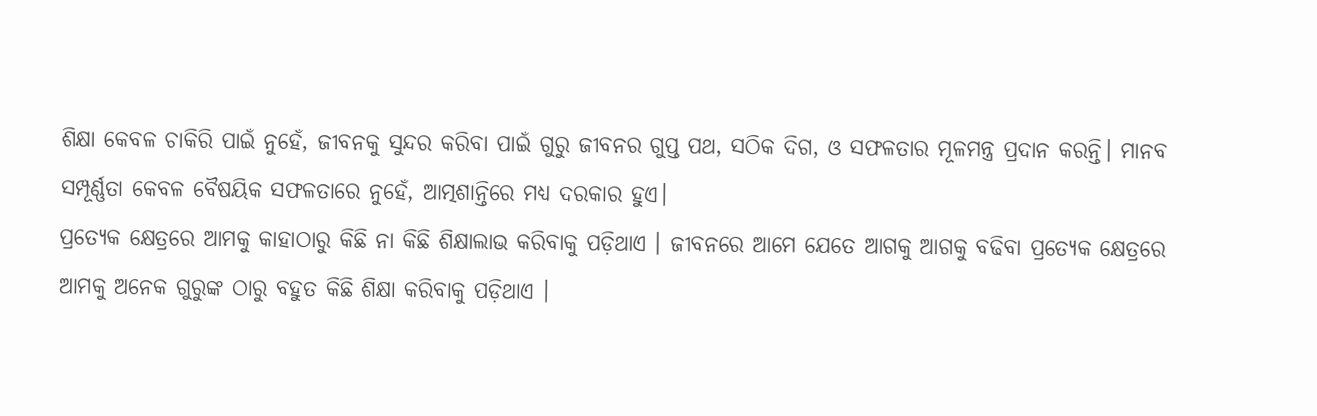ଶିକ୍ଷା କେବଳ ଚାକିରି ପାଇଁ ନୁହେଁ, ଜୀବନକୁ ସୁନ୍ଦର କରିବା ପାଇଁ ଗୁରୁ ଜୀବନର ଗୁପ୍ତ ପଥ, ସଠିକ ଦିଗ, ଓ ସଫଳତାର ମୂଳମନ୍ତ୍ର ପ୍ରଦାନ କରନ୍ତି। ମାନବ ସମ୍ପୂର୍ଣ୍ଣତା କେବଳ ବୈଷୟିକ ସଫଳତାରେ ନୁହେଁ, ଆତ୍ମଶାନ୍ତିରେ ମଧ୍ୟ ଦରକାର ହୁଏ।
ପ୍ରତ୍ୟେକ କ୍ଷେତ୍ରରେ ଆମକୁ କାହାଠାରୁ କିଛି ନା କିଛି ଶିକ୍ଷାଲାଭ କରିବାକୁ ପଡ଼ିଥାଏ । ଜୀବନରେ ଆମେ ଯେତେ ଆଗକୁ ଆଗକୁ ବଢିବା ପ୍ରତ୍ୟେକ କ୍ଷେତ୍ରରେ ଆମକୁ ଅନେକ ଗୁରୁଙ୍କ ଠାରୁ ବହୁତ କିଛି ଶିକ୍ଷା କରିବାକୁ ପଡ଼ିଥାଏ ।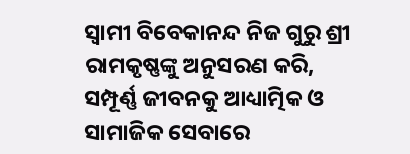ସ୍ୱାମୀ ବିବେକାନନ୍ଦ ନିଜ ଗୁରୁ ଶ୍ରୀ ରାମକୃଷ୍ଣଙ୍କୁ ଅନୁସରଣ କରି, ସମ୍ପୂର୍ଣ୍ଣ ଜୀବନକୁ ଆଧ୍ୟାତ୍ମିକ ଓ ସାମାଜିକ ସେବାରେ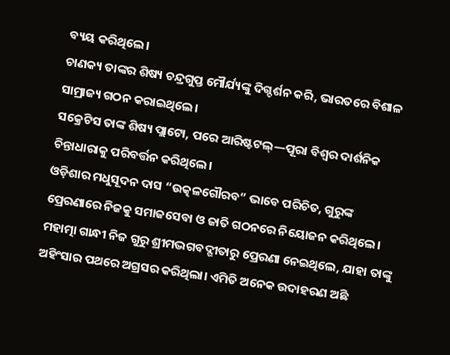ବ୍ୟୟ କରିଥିଲେ।
ଚାଣକ୍ୟ ତାଙ୍କର ଶିଷ୍ୟ ଚନ୍ଦ୍ରଗୁପ୍ତ ମୌର୍ଯ୍ୟଙ୍କୁ ଦିଗ୍ଦର୍ଶନ କରି, ଭାରତରେ ବିଶାଳ ସାମ୍ରାଜ୍ୟ ଗଠନ କରାଇଥିଲେ।
ସକ୍ରେଟିସ ତାଙ୍କ ଶିଷ୍ୟ ପ୍ଲାଟୋ, ପରେ ଆରିଷ୍ଟଟଲ୍—ପୂରା ବିଶ୍ୱର ଦାର୍ଶନିକ ଚିନ୍ତାଧାରାକୁ ପରିବର୍ତ୍ତନ କରିଥିଲେ।
ଓଡ଼ିଶାର ମଧୁସୂଦନ ଦାସ “ଉତ୍କଳଗୌରବ” ଭାବେ ପରିଚିତ, ଗୁରୁଙ୍କ ପ୍ରେରଣାରେ ନିଜକୁ ସମାଜସେବା ଓ ଜାତି ଗଠନରେ ନିୟୋଜନ କରିଥିଲେ।
ମହାତ୍ମା ଗାନ୍ଧୀ ନିଜ ଗୁରୁ ଶ୍ରୀମଦ୍ଭଗବଦ୍ଗୀତାରୁ ପ୍ରେରଣା ନେଇଥିଲେ, ଯାହା ତାଙ୍କୁ ଅହିଂସାର ପଥରେ ଅଗ୍ରସର କରିଥିଲା। ଏମିତି ଅନେକ ଉଦାହରଣ ଅଛି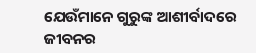ଯେଉଁମାନେ ଗୁରୁଙ୍କ ଆଶୀର୍ବାଦରେ ଜୀବନର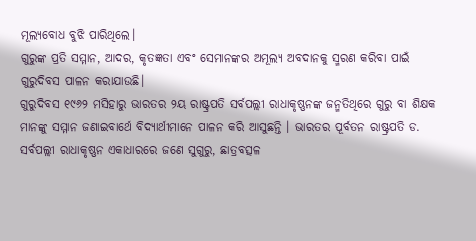ମୂଲ୍ୟବୋଧ ବୁଝି ପାରିଥିଲେ।
ଗୁରୁଙ୍କ ପ୍ରତି ସମ୍ମାନ, ଆଦର, କୃତଜ୍ଞତା ଏବଂ ସେମାନଙ୍କର ଅମୂଲ୍ୟ ଅବଦାନକୁ ସ୍ମରଣ କରିବା ପାଇଁ ଗୁରୁଦିବସ ପାଳନ କରାଯାଉଛି।
ଗୁରୁଦିବସ ୧୯୬୨ ମସିହାରୁ ଭାରତର ୨ୟ ରାଷ୍ଟ୍ରପତି ସର୍ବପଲ୍ଲୀ ରାଧାକୃଷ୍ଣନଙ୍କ ଜନ୍ମତିଥିରେ ଗୁରୁ ବା ଶିକ୍ଷକ ମାନଙ୍କୁ ସମ୍ମାନ ଜଣାଇବାର୍ଥେ ବିଦ୍ୟାର୍ଥୀମାନେ ପାଳନ କରି ଆସୁଛନ୍ତି । ଭାରତର ପୂର୍ବତନ ରାଷ୍ଟ୍ରପତି ଡ. ସର୍ବପଲ୍ଲୀ ରାଧାକୃଷ୍ଣନ ଏକାଧାରରେ ଜଣେ ସୁଗୁରୁ, ଛାତ୍ରବତ୍ସଳ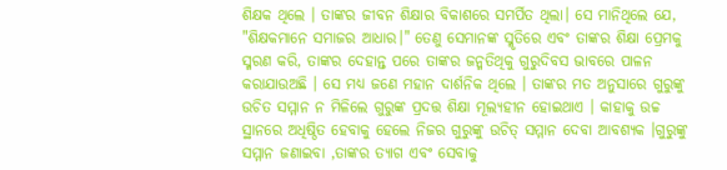ଶିକ୍ଷକ ଥିଲେ । ତାଙ୍କର ଜୀବନ ଶିକ୍ଷାର ବିକାଶରେ ସମର୍ପିତ ଥିଲା। ସେ ମାନିଥିଲେ ଯେ, "ଶିକ୍ଷକମାନେ ସମାଜର ଆଧାର।" ତେଣୁ ସେମାନଙ୍କ ସ୍ମୃତିରେ ଏବଂ ତାଙ୍କର ଶିକ୍ଷା ପ୍ରେମକୁ ସ୍ମରଣ କରି, ତାଙ୍କର ଦେହାନ୍ତ ପରେ ତାଙ୍କର ଜନ୍ମତିଥିକୁ ଗୁରୁଦିବସ ଭାବରେ ପାଳନ କରାଯାଉଅଛି । ସେ ମଧ୍ୟ ଜଣେ ମହାନ ଦାର୍ଶନିକ ଥିଲେ । ତାଙ୍କର ମତ ଅନୁସାରେ ଗୁରୁଙ୍କୁ ଉଚିତ ସମ୍ମାନ ନ ମିଳିଲେ ଗୁରୁଙ୍କ ପ୍ରଦତ୍ତ ଶିକ୍ଷା ମୂଲ୍ୟହୀନ ହୋଇଥାଏ । କାହାକୁ ଉଚ୍ଚ ସ୍ଥାନରେ ଅଧିଷ୍ଠିତ ହେବାକୁ ହେଲେ ନିଜର ଗୁରୁଙ୍କୁ ଉଚିତ୍ ସମ୍ମାନ ଦେବା ଆବଶ୍ୟକ ।ଗୁରୁଙ୍କୁ ସମ୍ମାନ ଜଣାଇବା ,ତାଙ୍କର ତ୍ୟାଗ ଏବଂ ସେବାକୁ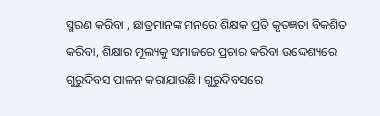ସ୍ମରଣ କରିବା , ଛାତ୍ରମାନଙ୍କ ମନରେ ଶିକ୍ଷକ ପ୍ରତି କୃତଜ୍ଞତା ବିକଶିତ କରିବା, ଶିକ୍ଷାର ମୂଲ୍ୟକୁ ସମାଜରେ ପ୍ରଚାର କରିବା ଉଦ୍ଦେଶ୍ୟରେ ଗୁରୁଦିବସ ପାଳନ କରାଯାଉଛି। ଗୁରୁଦିବସରେ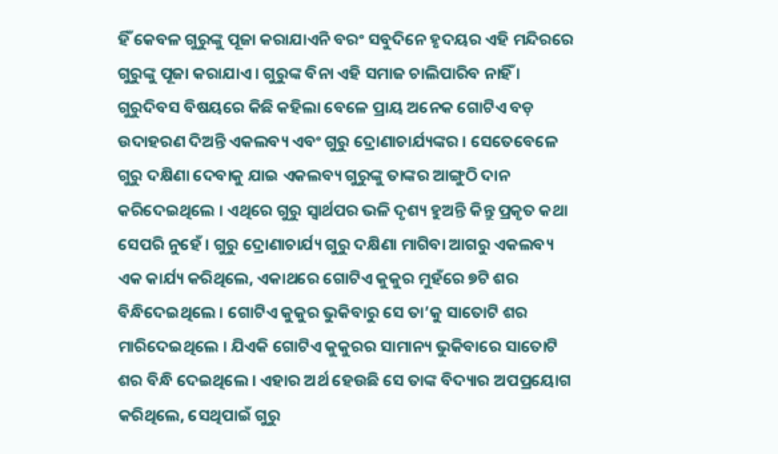ହିଁ କେବଳ ଗୁରୁଙ୍କୁ ପୂଜା କରାଯାଏନି ବରଂ ସବୁଦିନେ ହୃଦୟର ଏହି ମନ୍ଦିରରେ ଗୁରୁଙ୍କୁ ପୂଜା କରାଯାଏ । ଗୁରୁଙ୍କ ବିନା ଏହି ସମାଜ ଚାଲିପାରିବ ନାହିଁ ।
ଗୁରୁଦିବସ ବିଷୟରେ କିଛି କହିଲା ବେଳେ ପ୍ରାୟ ଅନେକ ଗୋଟିଏ ବଡ଼ ଉଦାହରଣ ଦିଅନ୍ତି ଏକଲବ୍ୟ ଏବଂ ଗୁରୁ ଦ୍ରୋଣାଚାର୍ଯ୍ୟଙ୍କର । ସେତେବେଳେ ଗୁରୁ ଦକ୍ଷିଣା ଦେବାକୁ ଯାଇ ଏକଲବ୍ୟ ଗୁରୁଙ୍କୁ ତାଙ୍କର ଆଙ୍ଗୁଠି ଦାନ କରିଦେଇଥିଲେ । ଏଥିରେ ଗୁରୁ ସ୍ୱାର୍ଥପର ଭଳି ଦୃଶ୍ୟ ହୁଅନ୍ତି କିନ୍ତୁ ପ୍ରକୃତ କଥା ସେପରି ନୁହେଁ । ଗୁରୁ ଦ୍ରୋଣାଚାର୍ଯ୍ୟ ଗୁରୁ ଦକ୍ଷିଣା ମାଗିବା ଆଗରୁ ଏକଲବ୍ୟ ଏକ କାର୍ଯ୍ୟ କରିଥିଲେ, ଏକାଥରେ ଗୋଟିଏ କୁକୁର ମୁହଁରେ ୭ଟି ଶର ବିନ୍ଧିଦେଇଥିଲେ । ଗୋଟିଏ କୁକୁର ଭୁକିବାରୁ ସେ ତା’କୁ ସାତୋଟି ଶର ମାରିଦେଇଥିଲେ । ଯିଏକି ଗୋଟିଏ କୁକୁରର ସାମାନ୍ୟ ଭୁକିବାରେ ସାତୋଟି ଶର ବିନ୍ଧି ଦେଇଥିଲେ । ଏହାର ଅର୍ଥ ହେଉଛି ସେ ତାଙ୍କ ବିଦ୍ୟାର ଅପପ୍ରୟୋଗ କରିଥିଲେ, ସେଥିପାଇଁ ଗୁରୁ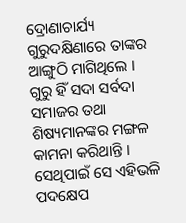ଦ୍ରୋଣାଚାର୍ଯ୍ୟ ଗୁରୁଦକ୍ଷିଣାରେ ତାଙ୍କର ଆଙ୍ଗୁଠି ମାଗିଥିଲେ ।
ଗୁରୁ ହିଁ ସଦା ସର୍ବଦା ସମାଜର ତଥା ଶିଷ୍ୟମାନଙ୍କର ମଙ୍ଗଳ କାମନା କରିଥାନ୍ତି । ସେଥିପାଇଁ ସେ ଏହିଭଳି ପଦକ୍ଷେପ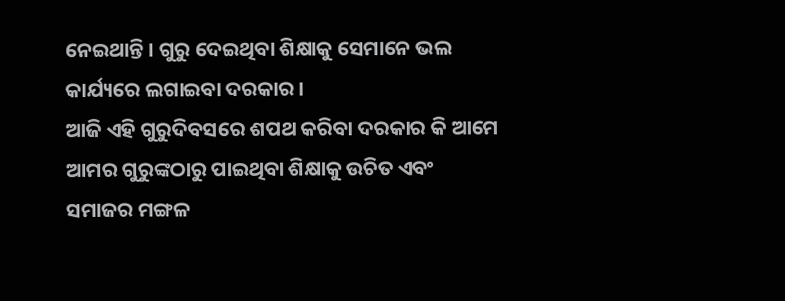ନେଇଥାନ୍ତି । ଗୁରୁ ଦେଇଥିବା ଶିକ୍ଷାକୁ ସେମାନେ ଭଲ କାର୍ଯ୍ୟରେ ଲଗାଇବା ଦରକାର ।
ଆଜି ଏହି ଗୁରୁଦିବସରେ ଶପଥ କରିବା ଦରକାର କି ଆମେ ଆମର ଗୁରୁଙ୍କଠାରୁ ପାଇଥିବା ଶିକ୍ଷାକୁ ଉଚିତ ଏବଂ ସମାଜର ମଙ୍ଗଳ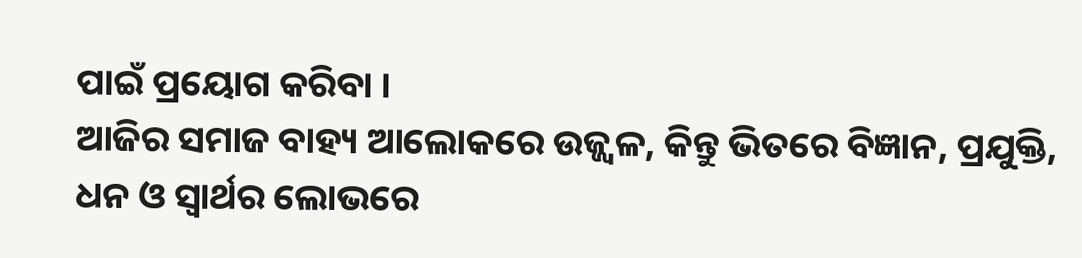ପାଇଁ ପ୍ରୟୋଗ କରିବା ।
ଆଜିର ସମାଜ ବାହ୍ୟ ଆଲୋକରେ ଉଜ୍ଜ୍ୱଳ, କିନ୍ତୁ ଭିତରେ ବିଜ୍ଞାନ, ପ୍ରଯୁକ୍ତି, ଧନ ଓ ସ୍ଵାର୍ଥର ଲୋଭରେ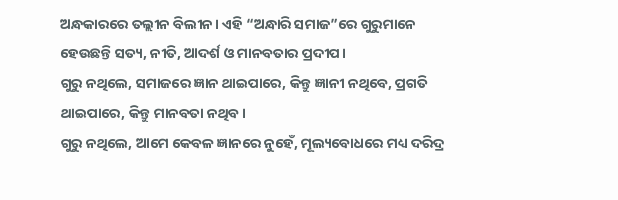ଅନ୍ଧକାରରେ ତଲ୍ଲୀନ ବିଲୀନ। ଏହି “ଅନ୍ଧାରି ସମାଜ”ରେ ଗୁରୁମାନେ ହେଉଛନ୍ତି ସତ୍ୟ, ନୀତି, ଆଦର୍ଶ ଓ ମାନବତାର ପ୍ରଦୀପ।
ଗୁରୁ ନଥିଲେ, ସମାଜରେ ଜ୍ଞାନ ଥାଇପାରେ, କିନ୍ତୁ ଜ୍ଞାନୀ ନଥିବେ, ପ୍ରଗତି ଥାଇପାରେ, କିନ୍ତୁ ମାନବତା ନଥିବ।
ଗୁରୁ ନଥିଲେ, ଆମେ କେବଳ ଜ୍ଞାନରେ ନୁହେଁ, ମୂଲ୍ୟବୋଧରେ ମଧ୍ୟ ଦରିଦ୍ର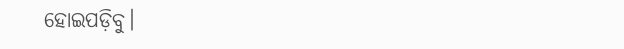ହୋଇପଡ଼ିବୁ।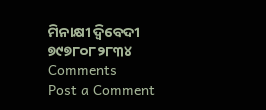ମିନାକ୍ଷୀ ଦ୍ବିବେଦୀ
୭୯୭୮୦୮୨୮୩୪
Comments
Post a Comment